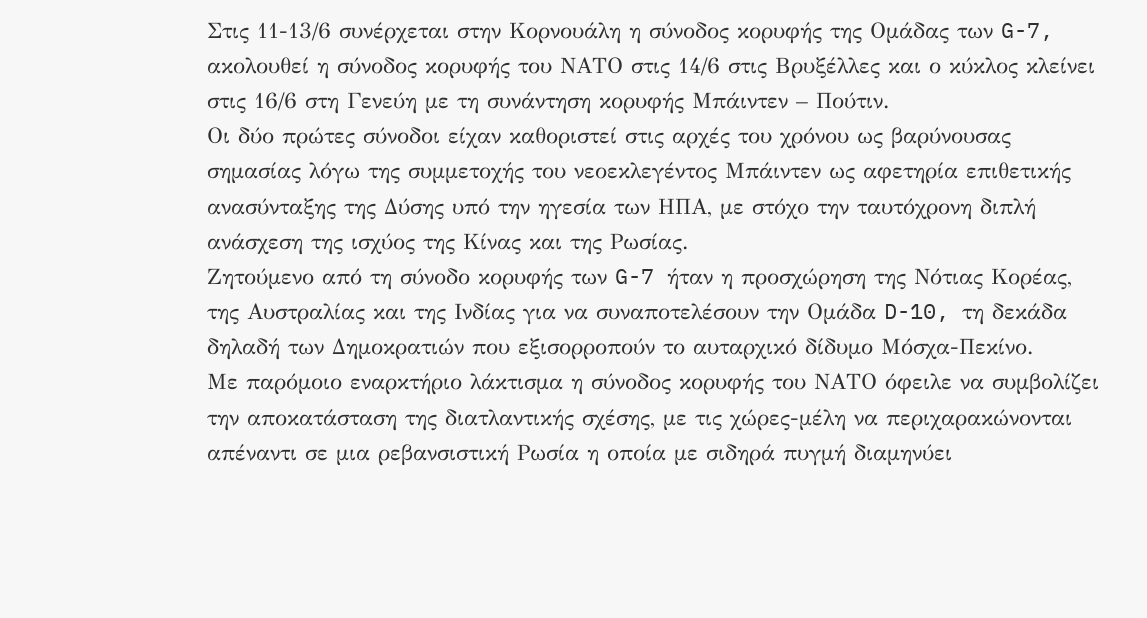Στις 11-13/6 συνέρχεται στην Κορνουάλη η σύνοδος κορυφής της Ομάδας των G-7, ακολουθεί η σύνοδος κορυφής του ΝΑΤΟ στις 14/6 στις Βρυξέλλες και ο κύκλος κλείνει στις 16/6 στη Γενεύη με τη συνάντηση κορυφής Μπάιντεν – Πούτιν.
Οι δύο πρώτες σύνοδοι είχαν καθοριστεί στις αρχές του χρόνου ως βαρύνουσας σημασίας λόγω της συμμετοχής του νεοεκλεγέντος Μπάιντεν ως αφετηρία επιθετικής ανασύνταξης της Δύσης υπό την ηγεσία των ΗΠΑ, με στόχο την ταυτόχρονη διπλή ανάσχεση της ισχύος της Κίνας και της Ρωσίας.
Ζητούμενο από τη σύνοδο κορυφής των G-7 ήταν η προσχώρηση της Νότιας Κορέας, της Αυστραλίας και της Ινδίας για να συναποτελέσουν την Ομάδα D-10, τη δεκάδα δηλαδή των Δημοκρατιών που εξισορροπούν το αυταρχικό δίδυμο Μόσχα-Πεκίνο.
Με παρόμοιο εναρκτήριο λάκτισμα η σύνοδος κορυφής του ΝΑΤΟ όφειλε να συμβολίζει την αποκατάσταση της διατλαντικής σχέσης, με τις χώρες-μέλη να περιχαρακώνονται απέναντι σε μια ρεβανσιστική Ρωσία η οποία με σιδηρά πυγμή διαμηνύει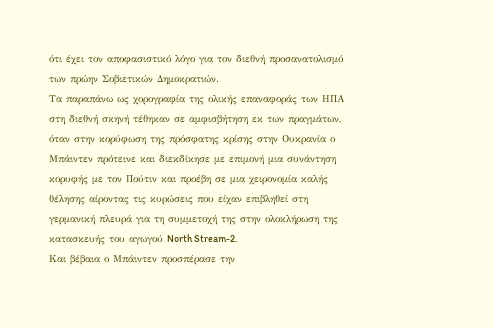ότι έχει τον αποφασιστικό λόγο για τον διεθνή προσανατολισμό των πρώην Σοβιετικών Δημοκρατιών.
Τα παραπάνω ως χορογραφία της ολικής επαναφοράς των ΗΠΑ στη διεθνή σκηνή τέθηκαν σε αμφισβήτηση εκ των πραγμάτων, όταν στην κορύφωση της πρόσφατης κρίσης στην Ουκρανία ο Μπάιντεν πρότεινε και διεκδίκησε με επιμονή μια συνάντηση κορυφής με τον Πούτιν και προέβη σε μια χειρονομία καλής θέλησης αίροντας τις κυρώσεις που είχαν επιβληθεί στη γερμανική πλευρά για τη συμμετοχή της στην ολοκλήρωση της κατασκευής του αγωγού North Stream-2.
Και βέβαια ο Μπάιντεν προσπέρασε την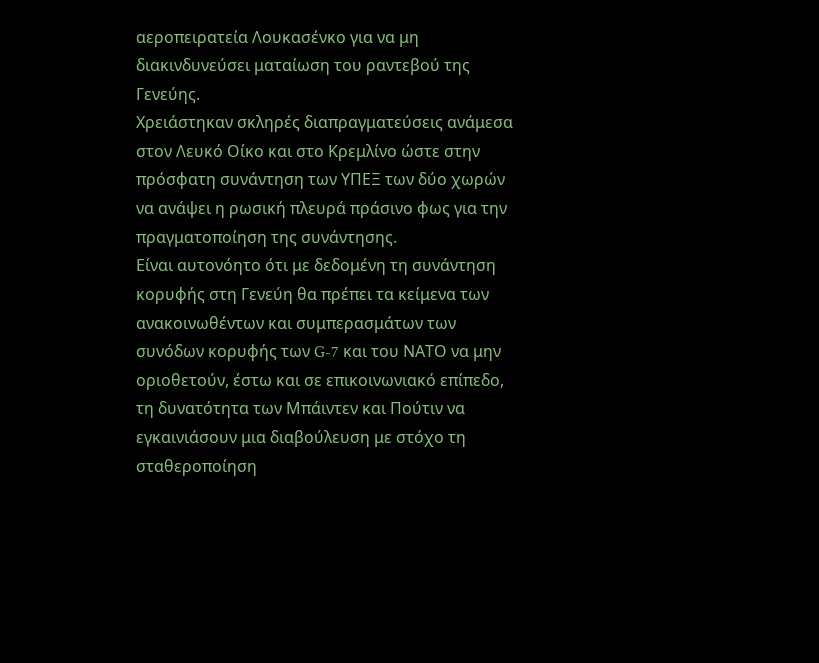αεροπειρατεία Λουκασένκο για να μη διακινδυνεύσει ματαίωση του ραντεβού της Γενεύης.
Χρειάστηκαν σκληρές διαπραγματεύσεις ανάμεσα στον Λευκό Οίκο και στο Κρεμλίνο ώστε στην πρόσφατη συνάντηση των ΥΠΕΞ των δύο χωρών να ανάψει η ρωσική πλευρά πράσινο φως για την πραγματοποίηση της συνάντησης.
Είναι αυτονόητο ότι με δεδομένη τη συνάντηση κορυφής στη Γενεύη θα πρέπει τα κείμενα των ανακοινωθέντων και συμπερασμάτων των συνόδων κορυφής των G-7 και του ΝΑΤΟ να μην οριοθετούν, έστω και σε επικοινωνιακό επίπεδο, τη δυνατότητα των Μπάιντεν και Πούτιν να εγκαινιάσουν μια διαβούλευση με στόχο τη σταθεροποίηση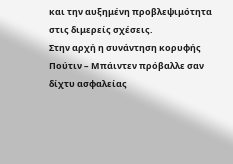και την αυξημένη προβλεψιμότητα στις διμερείς σχέσεις.
Στην αρχή η συνάντηση κορυφής Πούτιν – Μπάιντεν πρόβαλλε σαν δίχτυ ασφαλείας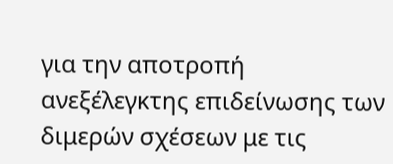για την αποτροπή ανεξέλεγκτης επιδείνωσης των διμερών σχέσεων με τις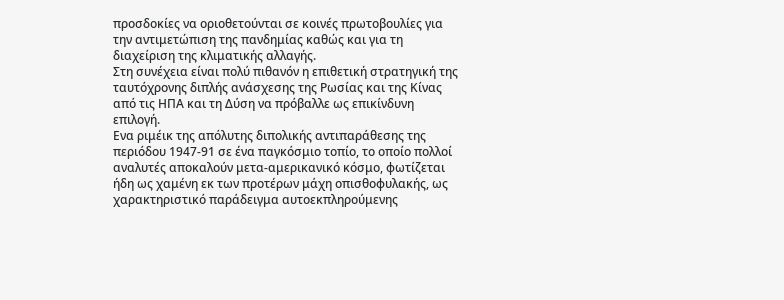προσδοκίες να οριοθετούνται σε κοινές πρωτοβουλίες για την αντιμετώπιση της πανδημίας καθώς και για τη διαχείριση της κλιματικής αλλαγής.
Στη συνέχεια είναι πολύ πιθανόν η επιθετική στρατηγική της ταυτόχρονης διπλής ανάσχεσης της Ρωσίας και της Κίνας από τις ΗΠΑ και τη Δύση να πρόβαλλε ως επικίνδυνη επιλογή.
Ενα ριμέικ της απόλυτης διπολικής αντιπαράθεσης της περιόδου 1947-91 σε ένα παγκόσμιο τοπίο, το οποίο πολλοί αναλυτές αποκαλούν μετα-αμερικανικό κόσμο, φωτίζεται ήδη ως χαμένη εκ των προτέρων μάχη οπισθοφυλακής, ως χαρακτηριστικό παράδειγμα αυτοεκπληρούμενης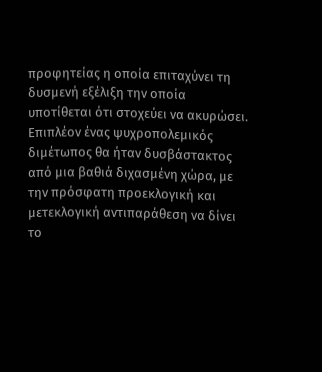προφητείας η οποία επιταχύνει τη δυσμενή εξέλιξη την οποία υποτίθεται ότι στοχεύει να ακυρώσει.
Επιπλέον ένας ψυχροπολεμικός διμέτωπος θα ήταν δυσβάστακτος από μια βαθιά διχασμένη χώρα, με την πρόσφατη προεκλογική και μετεκλογική αντιπαράθεση να δίνει το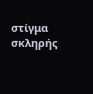στίγμα σκληρής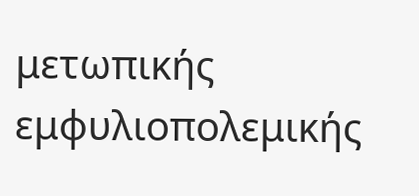μετωπικής εμφυλιοπολεμικής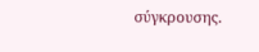σύγκρουσης.